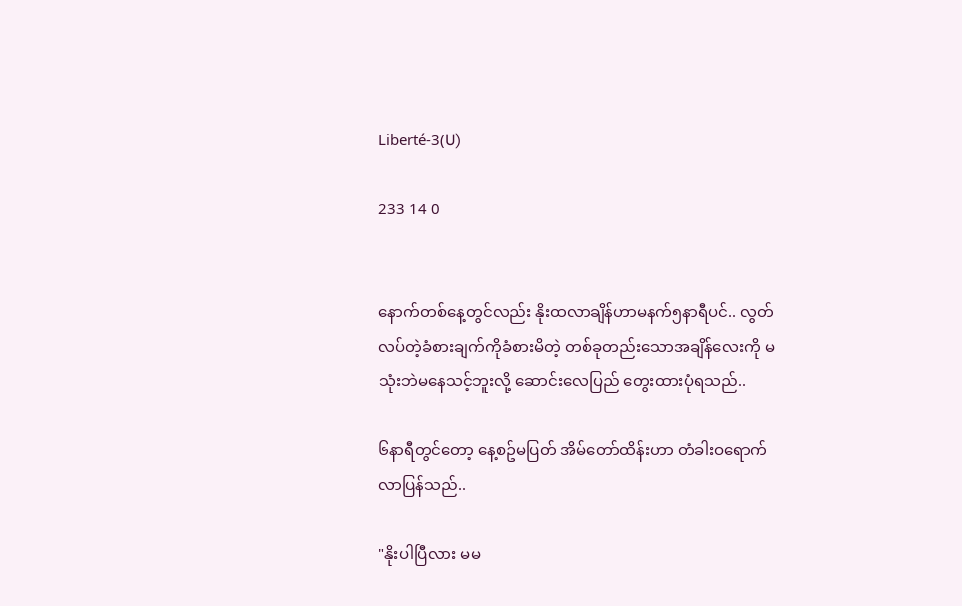Liberté-3(U)

233 14 0


နောက်တစ်နေ့တွင်လည်း နိုးထလာချိန်ဟာမနက်၅နာရီပင်.. လွတ်လပ်တဲ့ခံစားချက်ကိုခံစားမိတဲ့ တစ်ခုတည်းသောအချိန်လေးကို မသုံးဘဲမနေသင့်ဘူးလို့ ဆောင်းလေပြည် တွေးထားပုံရသည်..

၆နာရီတွင်တော့ နေ့စဥ်မပြတ် အိမ်တော်ထိန်းဟာ တံခါးဝရောက်လာပြန်သည်..

"နိုးပါပြီလား မမ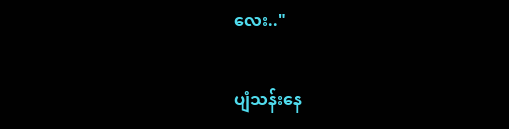လေး.."

ပျံသန်းနေ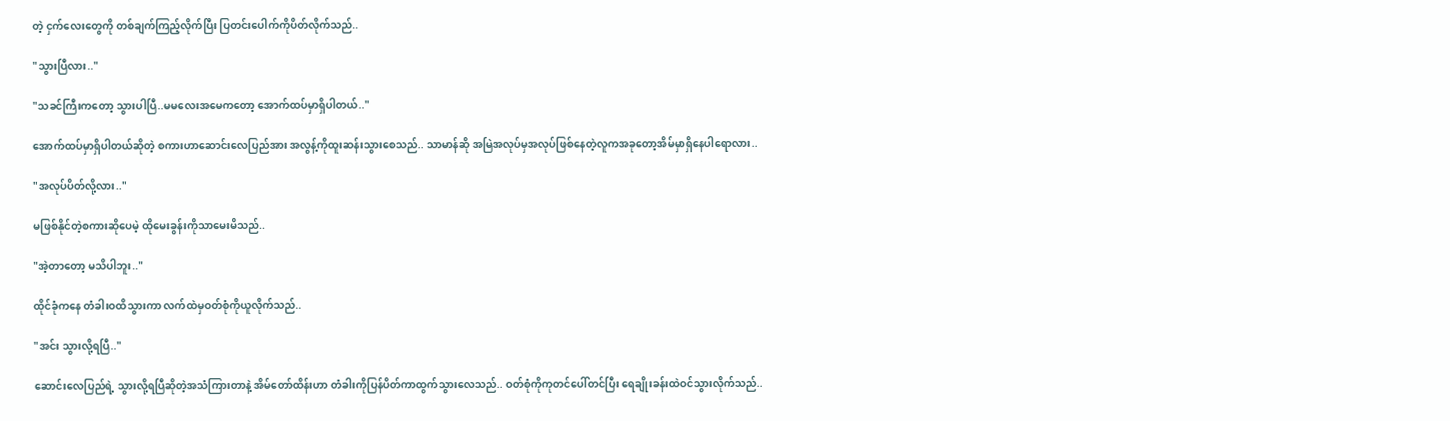တဲ့ ငှက်လေးတွေကို တစ်ချက်ကြည့်လိုက်ပြီး ပြတင်းပေါက်ကိုပိတ်လိုက်သည်..

"သွားပြီလား.."

"သခင်ကြီးကတော့ သွားပါပြီ..မမလေးအမေကတော့ အောက်ထပ်မှာရှိပါတယ်.."

အောက်ထပ်မှာရှိပါတယ်ဆိုတဲ့ စကားဟာဆောင်းလေပြည်အား အလွန့်ကိုထူးဆန်းသွားစေသည်.. သာမာန်ဆို အမြဲအလုပ်မှအလုပ်ဖြစ်နေတဲ့လူကအခုတော့အိမ်မှာရှိနေပါရောလား..

"အလုပ်ပိတ်လို့လား.."

မဖြစ်နိုင်တဲ့စကားဆိုပေမဲ့ ထိုမေးခွန်းကိုသာမေးမိသည်..

"အဲ့တာတော့ မသိပါဘူး.."

ထိုင်ခုံကနေ တံခါးဝထိသွားကာ လက်ထဲမှဝတ်စုံကိုယူလိုက်သည်..

"အင်း သွားလို့ရပြီ.."

ဆောင်းလေပြည်ရဲ့ သွားလို့ရပြီဆိုတဲ့အသံကြားတာနဲ့ အိမ်တော်ထိန်းဟာ တံခါးကိုပြန်ပိတ်ကာထွက်သွားလေသည်.. ဝတ်စုံကိုကုတင်ပေါ်တင်ပြီး ရေချိုးခန်းထဲဝင်သွားလိုက်သည်..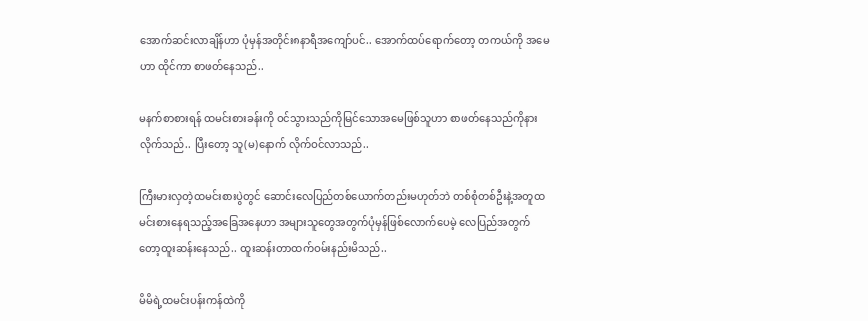အောက်ဆင်းလာချိန်ဟာ ပုံမှန်အတိုင်း၈နာရီအကျော်ပင်.. အောက်ထပ်ရောက်တော့ တကယ်ကို အမေဟာ ထိုင်ကာ စာဖတ်နေသည်..

မနက်စာစားရန် ထမင်းစားခန်းကို ဝင်သွားသည်ကိုမြင်သောအမေဖြစ်သူဟာ စာဖတ်နေသည်ကိုနားလိုက်သည်.. ပြီးတော့ သူ(မ)နောက် လိုက်ဝင်လာသည်..

ကြီးမားလှတဲ့ထမင်းစားပွဲတွင် ဆောင်းလေပြည်တစ်ယောက်တည်းမဟုတ်ဘဲ တစ်စုံတစ်ဦးနဲ့အတူထမင်းစားနေရသည့်အခြေအနေဟာ အများသူတွေအတွက်ပုံမှန်ဖြစ်လောက်ပေမဲ့ လေပြည်အတွက်တော့ထူးဆန်းနေသည်.. ထူးဆန်းတာထက်ဝမ်းနည်းမိသည်..

မိမိရဲ့ထမင်းပန်းကန်ထဲကို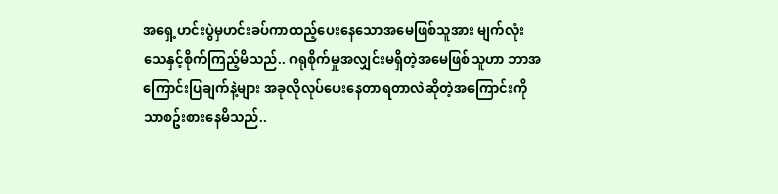အရှေ့ဟင်းပွဲမှဟင်းခပ်ကာထည့်ပေးနေသောအမေဖြစ်သူအား မျက်လုံးသေနှင့်စိုက်ကြည့်မိသည်.. ဂရုစိုက်မှုအလျှင်းမရှိတဲ့အမေဖြစ်သူဟာ ဘာအကြောင်းပြချက်နဲ့များ အခုလိုလုပ်ပေးနေတာရတာလဲဆိုတဲ့အကြောင်းကိုသာစဥ်းစားနေမိသည်..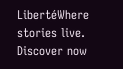LibertéWhere stories live. Discover now